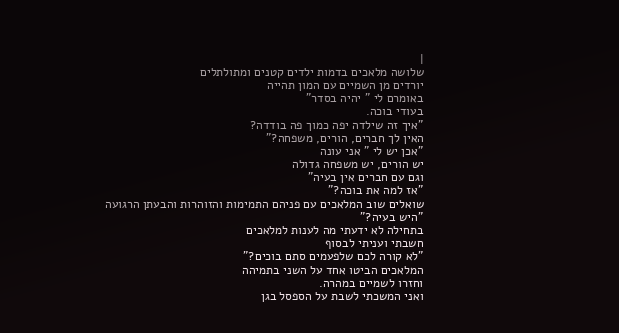|
שלושה מלאכים בדמות ילדים קטנים ומתולתלים
יורדים מן השמיים עם המון תהייה
באומרם לי " יהיה בסדר"
בעודי בוכה.
"איך זה שילדה יפה כמוך פה בודדה?
האין לך חברים, הורים, משפחה?"
"אכן יש לי " אני עונה
יש הורים, יש משפחה גדולה
וגם עם חברים אין בעיה"
"אז למה את בוכה?"
שואלים שוב המלאכים עם פניהם התמימות והזוהרות והבעתן הרגועה
"היש בעיה?"
בתחילה לא ידעתי מה לענות למלאכים
חשבתי ועניתי לבסוף
"לא קורה לכם שלפעמים סתם בוכים?"
המלאכים הביטו אחד על השני בתמיהה
וחזרו לשמיים במהרה.
ואני המשכתי לשבת על הספסל בגן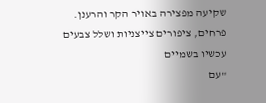שקיעה מפצירה באויר הקר והרענן.
פרחים, ציפורים צייצניות ושלל צבעים עכשיו בשמיים
"עם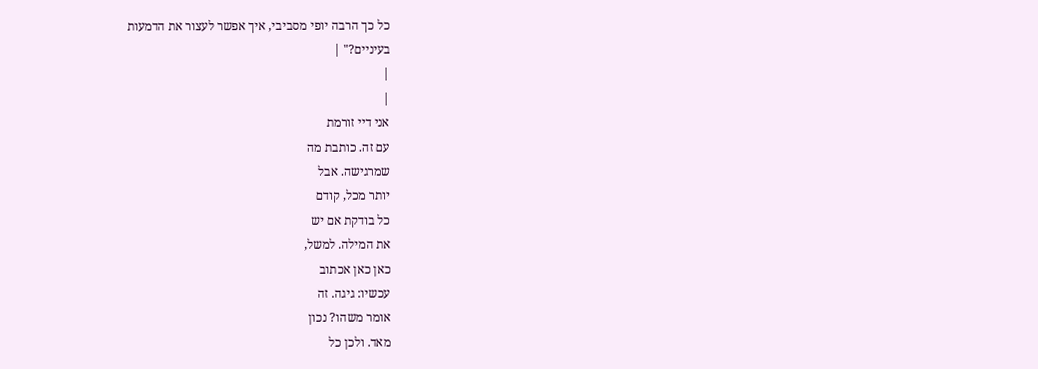כל כך הרבה יופי מסביבי, איך אפשר לעצור את הדמעות
בעיניים?" |
|
|
אני דיי זורמת
עם זה. כותבת מה
שמרגישה. אבל
יותר מכל, קודם
כל בודקת אם יש
את המילה. למשל,
כאן כאן אכתוב
עכשיו: גיגה. זה
אומר משהו? נכון
מאד. ולכן כל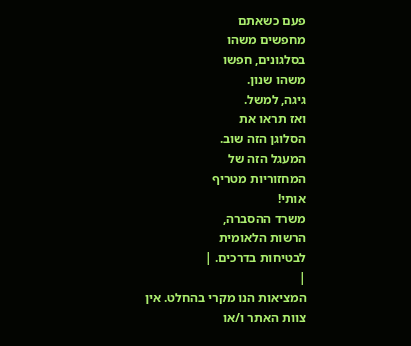פעם כשאתם
מחפשים משהו
בסלגונים, חפשו
משהו שנון.
גיגה, למשל.
ואז תראו את
הסלוגן הזה שוב.
המעגל הזה של
המחזוריות מטריף
אותי!
משרד ההסברה,
הרשות הלאומית
לבטיחות בדרכים. |
|
המציאות הנו מקרי בהחלט. אין צוות האתר ו/או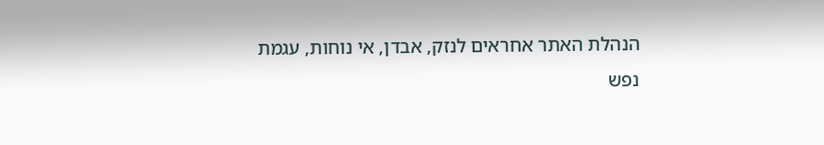הנהלת האתר אחראים לנזק, אבדן, אי נוחות, עגמת
נפש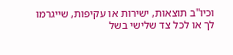וכיו''ב תוצאות, ישירות או עקיפות, שייגרמו
לך או לכל צד שלישי בשל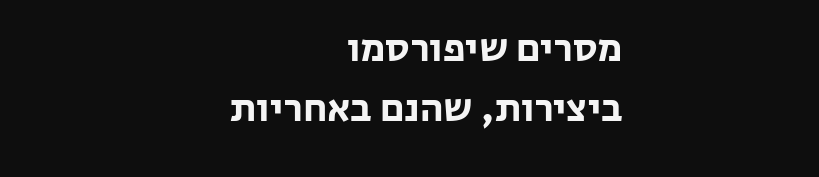מסרים שיפורסמו
ביצירות, שהנם באחריות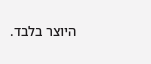היוצר בלבד.